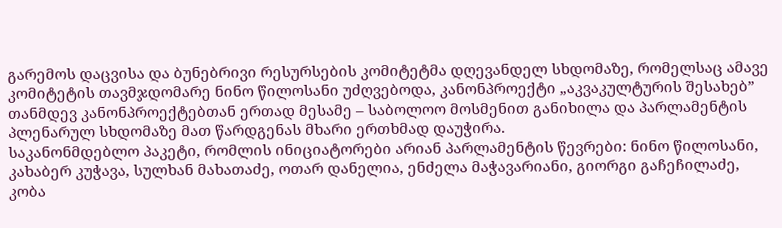გარემოს დაცვისა და ბუნებრივი რესურსების კომიტეტმა დღევანდელ სხდომაზე, რომელსაც ამავე კომიტეტის თავმჯდომარე ნინო წილოსანი უძღვებოდა, კანონპროექტი „აკვაკულტურის შესახებ” თანმდევ კანონპროექტებთან ერთად მესამე – საბოლოო მოსმენით განიხილა და პარლამენტის პლენარულ სხდომაზე მათ წარდგენას მხარი ერთხმად დაუჭირა.
საკანონმდებლო პაკეტი, რომლის ინიციატორები არიან პარლამენტის წევრები: ნინო წილოსანი, კახაბერ კუჭავა, სულხან მახათაძე, ოთარ დანელია, ენძელა მაჭავარიანი, გიორგი გაჩეჩილაძე, კობა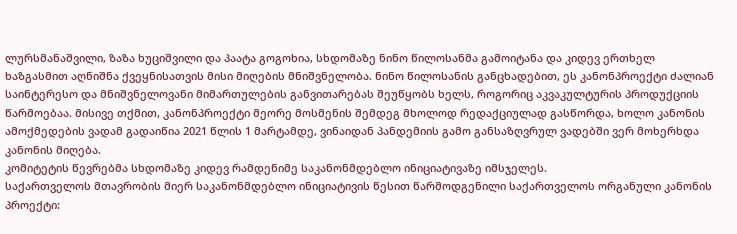ლურსმანაშვილი, ზაზა ხუციშვილი და პაატა გოგოხია, სხდომაზე ნინო წილოსანმა გამოიტანა და კიდევ ერთხელ ხაზგასმით აღნიშნა ქვეყნისათვის მისი მიღების მნიშვნელობა. ნინო წილოსანის განცხადებით, ეს კანონპროექტი ძალიან საინტერესო და მნიშვნელოვანი მიმართულების განვითარებას შეუწყობს ხელს, როგორიც აკვაკულტურის პროდუქციის წარმოებაა. მისივე თქმით, კანონპროექტი მეორე მოსმენის შემდეგ მხოლოდ რედაქციულად გასწორდა, ხოლო კანონის ამოქმედების ვადამ გადაიწია 2021 წლის 1 მარტამდე, ვინაიდან პანდემიის გამო განსაზღვრულ ვადებში ვერ მოხერხდა კანონის მიღება.
კომიტეტის წევრებმა სხდომაზე კიდევ რამდენიმე საკანონმდებლო ინიციატივაზე იმსჯელეს.
საქართველოს მთავრობის მიერ საკანონმდებლო ინიციატივის წესით წარმოდგენილი საქართველოს ორგანული კანონის პროექტი: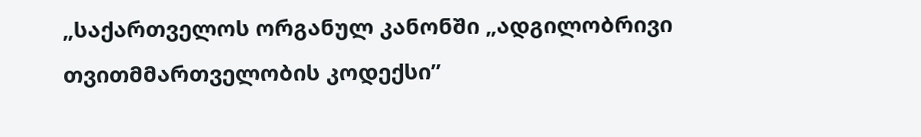„საქართველოს ორგანულ კანონში „ადგილობრივი თვითმმართველობის კოდექსი”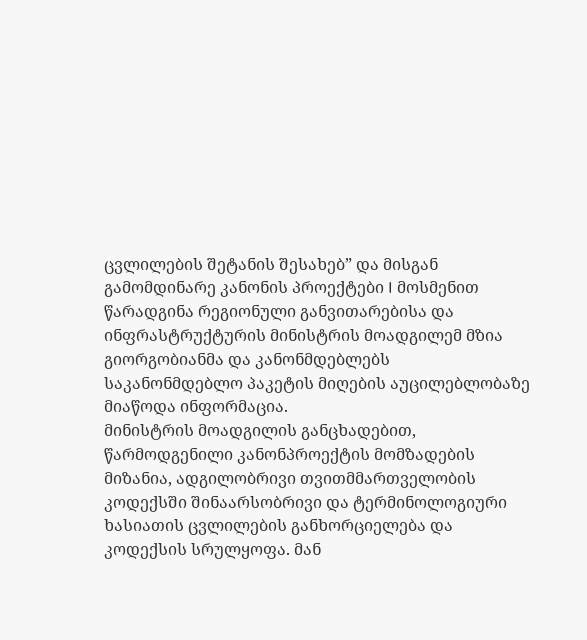ცვლილების შეტანის შესახებ” და მისგან გამომდინარე კანონის პროექტები I მოსმენით წარადგინა რეგიონული განვითარებისა და ინფრასტრუქტურის მინისტრის მოადგილემ მზია გიორგობიანმა და კანონმდებლებს საკანონმდებლო პაკეტის მიღების აუცილებლობაზე მიაწოდა ინფორმაცია.
მინისტრის მოადგილის განცხადებით, წარმოდგენილი კანონპროექტის მომზადების მიზანია, ადგილობრივი თვითმმართველობის კოდექსში შინაარსობრივი და ტერმინოლოგიური ხასიათის ცვლილების განხორციელება და კოდექსის სრულყოფა. მან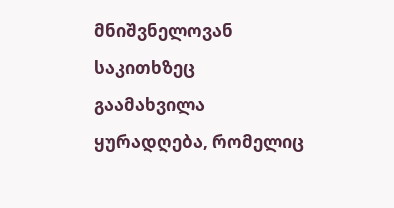მნიშვნელოვან საკითხზეც გაამახვილა ყურადღება, რომელიც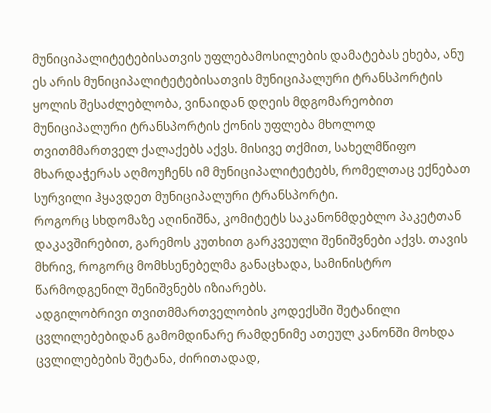მუნიციპალიტეტებისათვის უფლებამოსილების დამატებას ეხება, ანუ ეს არის მუნიციპალიტეტებისათვის მუნიციპალური ტრანსპორტის ყოლის შესაძლებლობა, ვინაიდან დღეის მდგომარეობით მუნიციპალური ტრანსპორტის ქონის უფლება მხოლოდ თვითმმართველ ქალაქებს აქვს. მისივე თქმით, სახელმწიფო მხარდაჭერას აღმოუჩენს იმ მუნიციპალიტეტებს, რომელთაც ექნებათ სურვილი ჰყავდეთ მუნიციპალური ტრანსპორტი.
როგორც სხდომაზე აღინიშნა, კომიტეტს საკანონმდებლო პაკეტთან დაკავშირებით, გარემოს კუთხით გარკვეული შენიშვნები აქვს. თავის მხრივ, როგორც მომხსენებელმა განაცხადა, სამინისტრო წარმოდგენილ შენიშვნებს იზიარებს.
ადგილობრივი თვითმმართველობის კოდექსში შეტანილი ცვლილებებიდან გამომდინარე რამდენიმე ათეულ კანონში მოხდა ცვლილებების შეტანა, ძირითადად,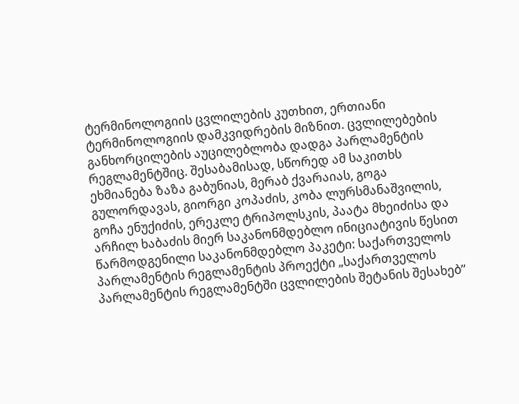ტერმინოლოგიის ცვლილების კუთხით, ერთიანი ტერმინოლოგიის დამკვიდრების მიზნით. ცვლილებების განხორცილების აუცილებლობა დადგა პარლამენტის რეგლამენტშიც. შესაბამისად, სწორედ ამ საკითხს ეხმიანება ზაზა გაბუნიას, მერაბ ქვარაიას, გოგა გულორდავას, გიორგი კოპაძის, კობა ლურსმანაშვილის, გოჩა ენუქიძის, ერეკლე ტრიპოლსკის, პაატა მხეიძისა და არჩილ ხაბაძის მიერ საკანონმდებლო ინიციატივის წესით წარმოდგენილი საკანონმდებლო პაკეტი: საქართველოს პარლამენტის რეგლამენტის პროექტი „საქართველოს პარლამენტის რეგლამენტში ცვლილების შეტანის შესახებ”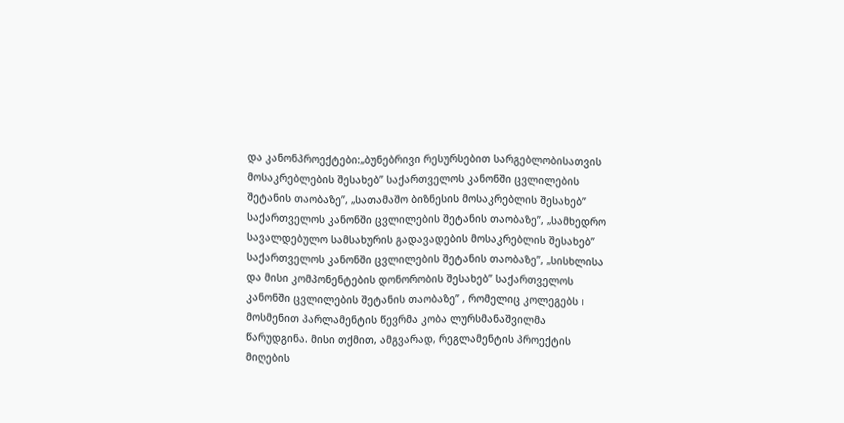და კანონპროექტები:„ბუნებრივი რესურსებით სარგებლობისათვის მოსაკრებლების შესახებ” საქართველოს კანონში ცვლილების შეტანის თაობაზე”, „სათამაშო ბიზნესის მოსაკრებლის შესახებ” საქართველოს კანონში ცვლილების შეტანის თაობაზე”, „სამხედრო სავალდებულო სამსახურის გადავადების მოსაკრებლის შესახებ” საქართველოს კანონში ცვლილების შეტანის თაობაზე”, „სისხლისა და მისი კომპონენტების დონორობის შესახებ” საქართველოს კანონში ცვლილების შეტანის თაობაზე” , რომელიც კოლეგებს I მოსმენით პარლამენტის წევრმა კობა ლურსმანაშვილმა წარუდგინა. მისი თქმით, ამგვარად, რეგლამენტის პროექტის მიღების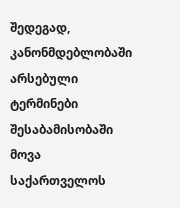შედეგად, კანონმდებლობაში არსებული ტერმინები შესაბამისობაში მოვა საქართველოს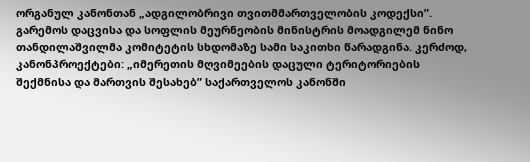ორგანულ კანონთან „ადგილობრივი თვითმმართველობის კოდექსი”.
გარემოს დაცვისა და სოფლის მეურნეობის მინისტრის მოადგილემ ნინო თანდილაშვილმა კომიტეტის სხდომაზე სამი საკითხი წარადგინა. კერძოდ, კანონპროექტები: „იმერეთის მღვიმეების დაცული ტერიტორიების შექმნისა და მართვის შესახებ” საქართველოს კანონში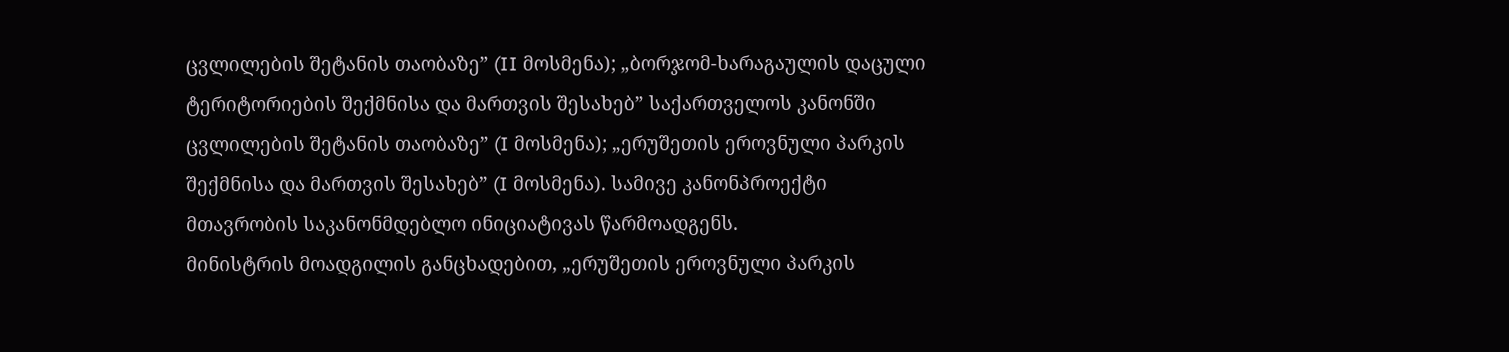ცვლილების შეტანის თაობაზე” (II მოსმენა); „ბორჯომ-ხარაგაულის დაცული ტერიტორიების შექმნისა და მართვის შესახებ” საქართველოს კანონში ცვლილების შეტანის თაობაზე” (I მოსმენა); „ერუშეთის ეროვნული პარკის შექმნისა და მართვის შესახებ” (I მოსმენა). სამივე კანონპროექტი მთავრობის საკანონმდებლო ინიციატივას წარმოადგენს.
მინისტრის მოადგილის განცხადებით, „ერუშეთის ეროვნული პარკის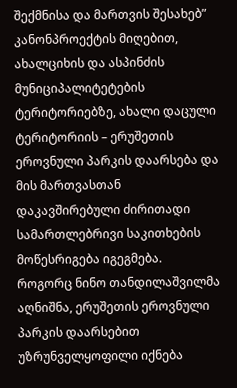შექმნისა და მართვის შესახებ” კანონპროექტის მიღებით, ახალციხის და ასპინძის მუნიციპალიტეტების ტერიტორიებზე, ახალი დაცული ტერიტორიის – ერუშეთის ეროვნული პარკის დაარსება და მის მართვასთან დაკავშირებული ძირითადი სამართლებრივი საკითხების მოწესრიგება იგეგმება.
როგორც ნინო თანდილაშვილმა აღნიშნა, ერუშეთის ეროვნული პარკის დაარსებით უზრუნველყოფილი იქნება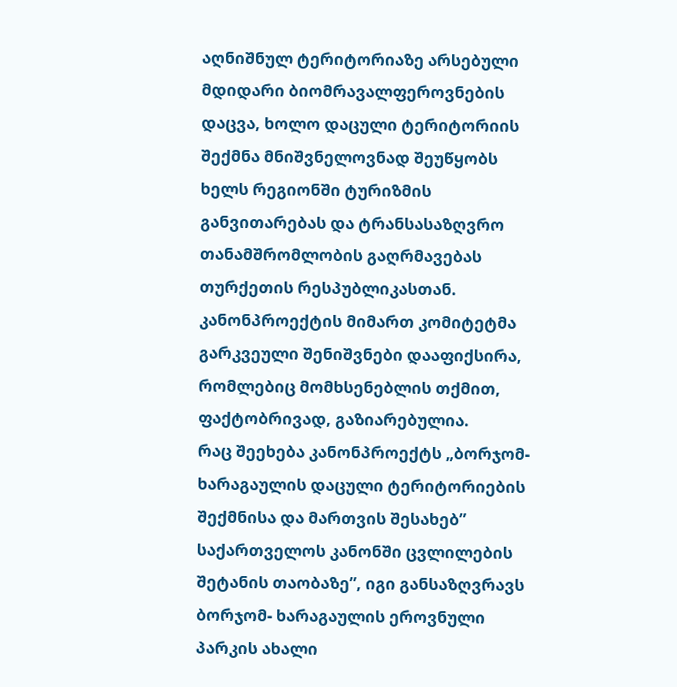აღნიშნულ ტერიტორიაზე არსებული მდიდარი ბიომრავალფეროვნების დაცვა, ხოლო დაცული ტერიტორიის შექმნა მნიშვნელოვნად შეუწყობს ხელს რეგიონში ტურიზმის განვითარებას და ტრანსასაზღვრო თანამშრომლობის გაღრმავებას თურქეთის რესპუბლიკასთან. კანონპროექტის მიმართ კომიტეტმა გარკვეული შენიშვნები დააფიქსირა, რომლებიც მომხსენებლის თქმით, ფაქტობრივად, გაზიარებულია.
რაც შეეხება კანონპროექტს „ბორჯომ-ხარაგაულის დაცული ტერიტორიების შექმნისა და მართვის შესახებ” საქართველოს კანონში ცვლილების შეტანის თაობაზე”, იგი განსაზღვრავს ბორჯომ- ხარაგაულის ეროვნული პარკის ახალი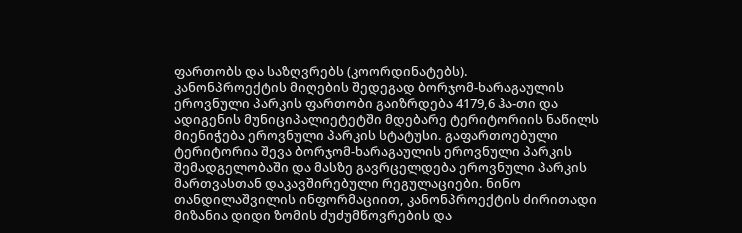ფართობს და საზღვრებს (კოორდინატებს).
კანონპროექტის მიღების შედეგად ბორჯომ-ხარაგაულის ეროვნული პარკის ფართობი გაიზრდება 4179,6 ჰა-თი და ადიგენის მუნიციპალიეტეტში მდებარე ტერიტორიის ნაწილს მიენიჭება ეროვნული პარკის სტატუსი. გაფართოებული ტერიტორია შევა ბორჯომ-ხარაგაულის ეროვნული პარკის შემადგელობაში და მასზე გავრცელდება ეროვნული პარკის მართვასთან დაკავშირებული რეგულაციები. ნინო თანდილაშვილის ინფორმაციით, კანონპროექტის ძირითადი მიზანია დიდი ზომის ძუძუმწოვრების და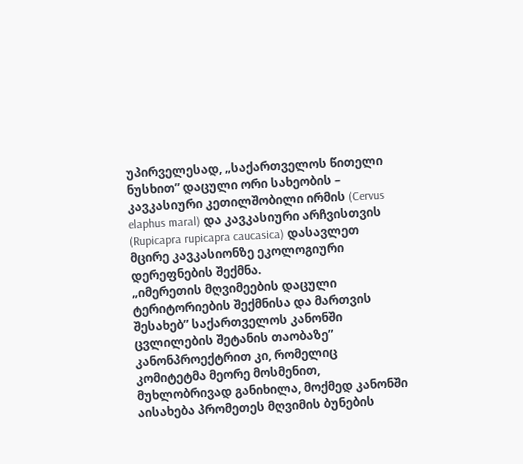უპირველესად, „საქართველოს წითელი ნუსხით” დაცული ორი სახეობის – კავკასიური კეთილშობილი ირმის (Cervus elaphus maral) და კავკასიური არჩვისთვის (Rupicapra rupicapra caucasica) დასავლეთ მცირე კავკასიონზე ეკოლოგიური დერეფნების შექმნა.
„იმერეთის მღვიმეების დაცული ტერიტორიების შექმნისა და მართვის შესახებ” საქართველოს კანონში ცვლილების შეტანის თაობაზე” კანონპროექტრით კი, რომელიც კომიტეტმა მეორე მოსმენით, მუხლობრივად განიხილა, მოქმედ კანონში აისახება პრომეთეს მღვიმის ბუნების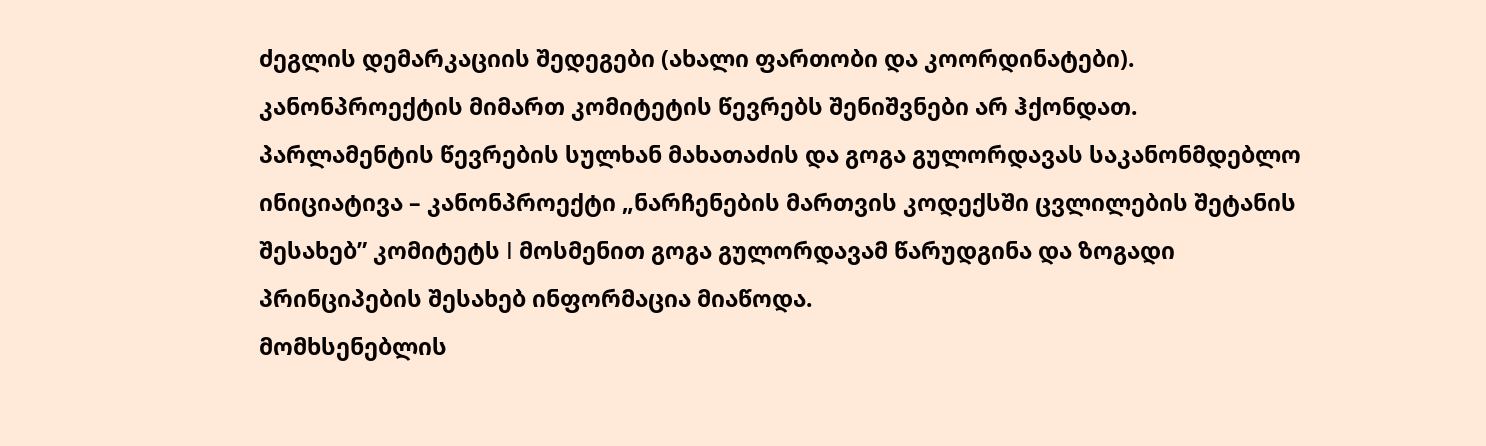ძეგლის დემარკაციის შედეგები (ახალი ფართობი და კოორდინატები). კანონპროექტის მიმართ კომიტეტის წევრებს შენიშვნები არ ჰქონდათ.
პარლამენტის წევრების სულხან მახათაძის და გოგა გულორდავას საკანონმდებლო ინიციატივა – კანონპროექტი „ნარჩენების მართვის კოდექსში ცვლილების შეტანის შესახებ” კომიტეტს I მოსმენით გოგა გულორდავამ წარუდგინა და ზოგადი პრინციპების შესახებ ინფორმაცია მიაწოდა.
მომხსენებლის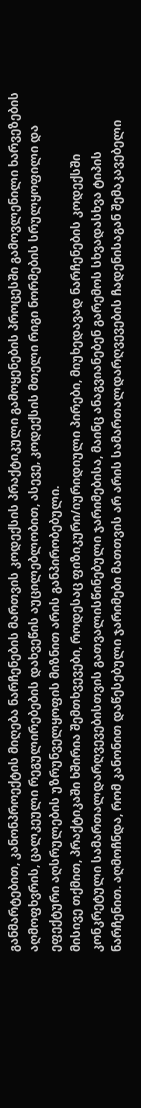განმარტებით, კანონპროექტის მიღება ნარჩენების მართვის კოდექსის პრაქტიკული გამოყენების პროცესში გამოვლენილი ხარვეზების აღმოფხვრის, ცალკეული რეგულირებების დახვეწის აუცილებლობით, ასევე, კოდექსის მთელი რიგი ნორმების სრულყოფილი და ეფექტური აღსრულების უზრუნველყოფის მიზნით არის განპირობებული.
მისივე თქმით, პრაქტიკაში ხშირია შემთხვევები, როდესაც ფიზიკური/იურიდიული პირები, მიუხედავად ნარჩენების კოდექსში კონკრეტული სამართალდარღვევებისთვის გათვალისწინებული ჯარიმებისა, მაინც ანაგვიანებენ გარემოს სხვადასხვა ტიპის ნარჩენით. აღმოჩნდა, რომ კანონით დაწესებული ჯარიმები მათთვის არ არის სამართალდარღვევების ჩადენისაგან შემაკავებელი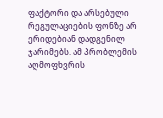ფაქტორი და არსებული რეგულაციების ფონზე არ ერიდებიან დადგენილ ჯარიმებს. ამ პრობლემის აღმოფხვრის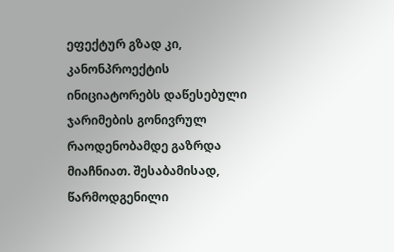ეფექტურ გზად კი, კანონპროექტის ინიციატორებს დაწესებული ჯარიმების გონივრულ რაოდენობამდე გაზრდა მიაჩნიათ. შესაბამისად, წარმოდგენილი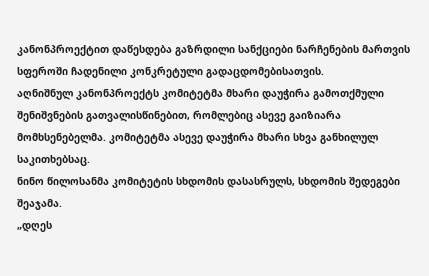კანონპროექტით დაწესდება გაზრდილი სანქციები ნარჩენების მართვის სფეროში ჩადენილი კონკრეტული გადაცდომებისათვის.
აღნიშნულ კანონპროექტს კომიტეტმა მხარი დაუჭირა გამოთქმული შენიშვნების გათვალისწინებით, რომლებიც ასევე გაიზიარა მომხსენებელმა. კომიტეტმა ასევე დაუჭირა მხარი სხვა განხილულ საკითხებსაც.
ნინო წილოსანმა კომიტეტის სხდომის დასასრულს, სხდომის შედეგები შეაჯამა.
„დღეს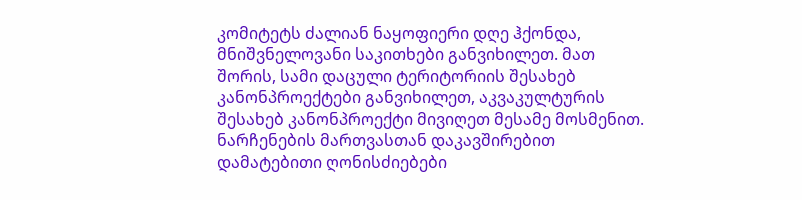კომიტეტს ძალიან ნაყოფიერი დღე ჰქონდა, მნიშვნელოვანი საკითხები განვიხილეთ. მათ შორის, სამი დაცული ტერიტორიის შესახებ კანონპროექტები განვიხილეთ, აკვაკულტურის შესახებ კანონპროექტი მივიღეთ მესამე მოსმენით. ნარჩენების მართვასთან დაკავშირებით დამატებითი ღონისძიებები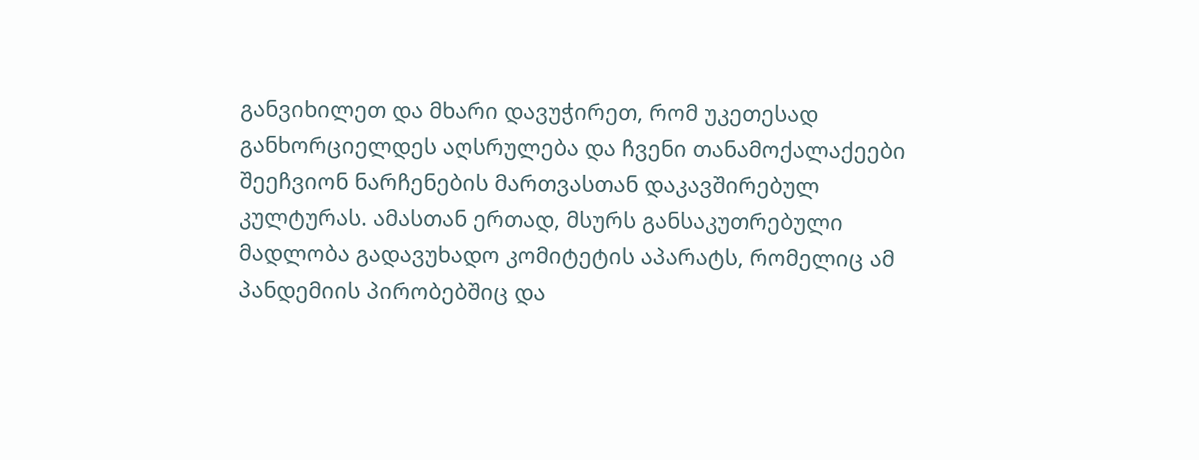განვიხილეთ და მხარი დავუჭირეთ, რომ უკეთესად განხორციელდეს აღსრულება და ჩვენი თანამოქალაქეები შეეჩვიონ ნარჩენების მართვასთან დაკავშირებულ კულტურას. ამასთან ერთად, მსურს განსაკუთრებული მადლობა გადავუხადო კომიტეტის აპარატს, რომელიც ამ პანდემიის პირობებშიც და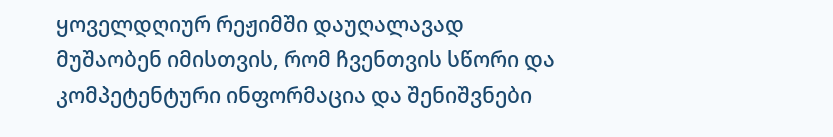ყოველდღიურ რეჟიმში დაუღალავად მუშაობენ იმისთვის, რომ ჩვენთვის სწორი და კომპეტენტური ინფორმაცია და შენიშვნები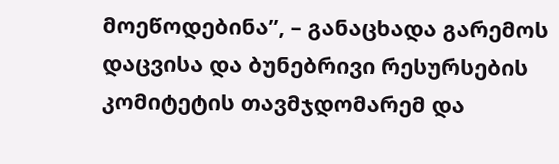მოეწოდებინა”, – განაცხადა გარემოს დაცვისა და ბუნებრივი რესურსების კომიტეტის თავმჯდომარემ და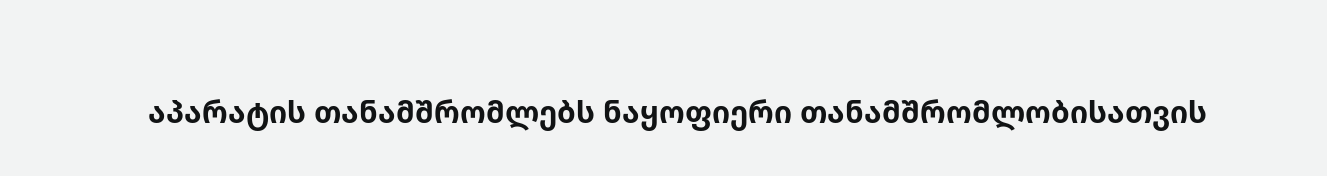აპარატის თანამშრომლებს ნაყოფიერი თანამშრომლობისათვის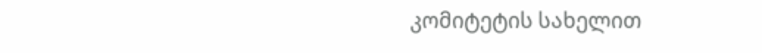კომიტეტის სახელით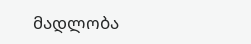მადლობა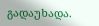გადაუხადა.